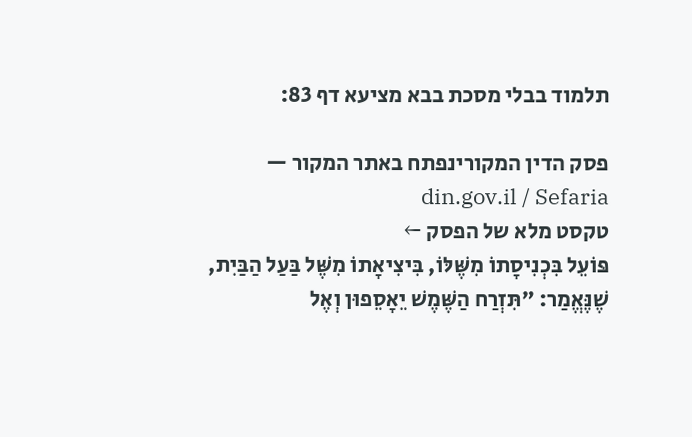תלמוד בבלי מסכת בבא מציעא דף 83:

פסק הדין המקורינפתח באתר המקור — din.gov.il / Sefaria
טקסט מלא של הפסק ←
פּוֹעֵל בִּכְנִיסָתוֹ מִשֶּׁלּוֹ, בִּיצִיאָתוֹ מִשֶּׁל בַּעַל הַבַּיִת, שֶׁנֶּאֱמַר: ״תִּזְרַח הַשֶּׁמֶשׁ יֵאָסֵפוּן וְאֶל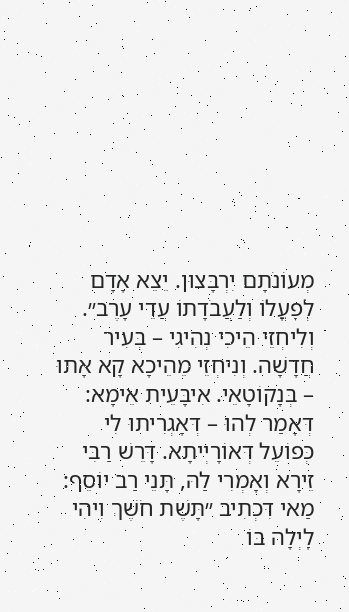מְעוֹנֹתָם יִרְבָּצוּן. יֵצֵא אָדָם לְפׇעֳלוֹ וְלַעֲבֹדָתוֹ עֲדֵי עָרֶב״. וְלִיחְזֵי הֵיכִי נְהִיגִי – בְּעִיר חֲדָשָׁה. וְנִיחְזֵי מֵהֵיכָא קָא אָתוּ – בְּנָקוֹטָאֵי. אִיבָּעֵית אֵימָא: דְּאָמַר לְהוּ – דְּאָגְרִיתוּ לִי כְּפוֹעֵל דְּאוֹרָיְיתָא. דָּרֵשׁ רַבִּי זֵירָא וְאָמְרִי לַהּ, תָּנֵי רַב יוֹסֵף: מַאי דִּכְתִיב ״תָּשֶׁת חֹשֶׁךְ וִיהִי לָיְלָה בּוֹ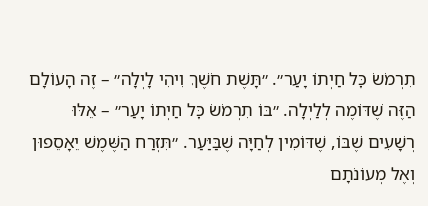תִרְמֹשׂ כׇּל חַיְתוֹ יָעַר״. ״תָּשֶׁת חֹשֶׁךְ וִיהִי לָיְלָה״ – זֶה הָעוֹלָם הַזֶּה שֶׁדּוֹמֶה לְלַיְלָה. ״בּוֹ תִרְמֹשׂ כׇּל חַיְתוֹ יָעַר״ – אֵלּוּ רְשָׁעִים שֶׁבּוֹ, שֶׁדּוֹמִין לְחַיָּה שֶׁבַּיַּעַר. ״תִּזְרַח הַשֶּׁמֶשׁ יֵאָסֵפוּן וְאֶל מְעוֹנֹתָם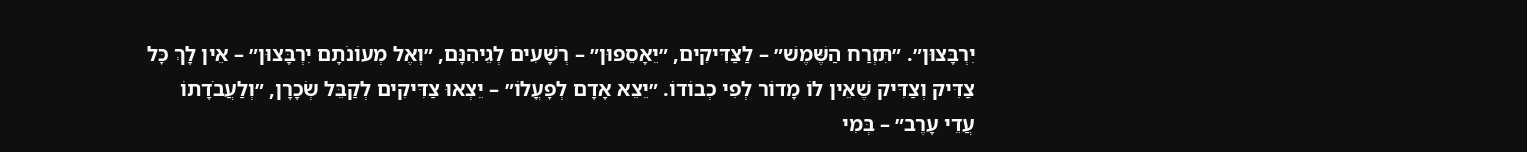יִרְבָּצוּן״. ״תִּזְרַח הַשֶּׁמֶשׁ״ – לַצַּדִּיקִים, ״יֵאָסֵפוּן״ – רְשָׁעִים לְגֵיהִנָּם, ״וְאֶל מְעוֹנֹתָם יִרְבָּצוּן״ – אֵין לָךְ כׇּל צַדִּיק וְצַדִּיק שֶׁאֵין לוֹ מָדוֹר לְפִי כְבוֹדוֹ. ״יֵצֵא אָדָם לְפׇעֳלוֹ״ – יֵצְאוּ צַדִּיקִים לְקַבֵּל שְׂכָרָן, ״וְלַעֲבֹדָתוֹ עֲדֵי עָרֶב״ – בְּמִי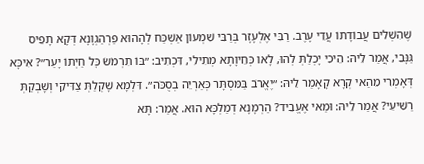שֶׁהִשְׁלִים עֲבוֹדָתוֹ עֲדֵי עָרֶב. רַבִּי אֶלְעָזָר בְּרַבִּי שִׁמְעוֹן אַשְׁכַּח לְהָהוּא פַּרְהַגְוָנָא דְּקָא תָפֵיס גַּנָּבֵי, אֲמַר לֵיהּ: הֵיכִי יָכְלַתְּ לְהוּ, לָאו כְּחֵיוָתָא מְתִילִי, דִּכְתִיב: ״בּוֹ תִרְמֹשׂ כׇּל חַיְתוֹ יָעַר״? אִיכָּא דְּאָמְרִי מֵהַאי קְרָא קָאָמַר לֵיהּ: ״יֶאֱרֹב בַּמִּסְתָּר כְּאַרְיֵה בְסֻכֹּה״. דִּלְמָא שָׁקְלַתְּ צַדִּיקֵי וְשָׁבְקַתְּ רַשִּׁיעֵי? אֲמַר לֵיהּ: וּמַאי אֶעֱבֵיד? הַרְמָנָא דְמַלְכָּא הוּא. אֲמַר: תָּא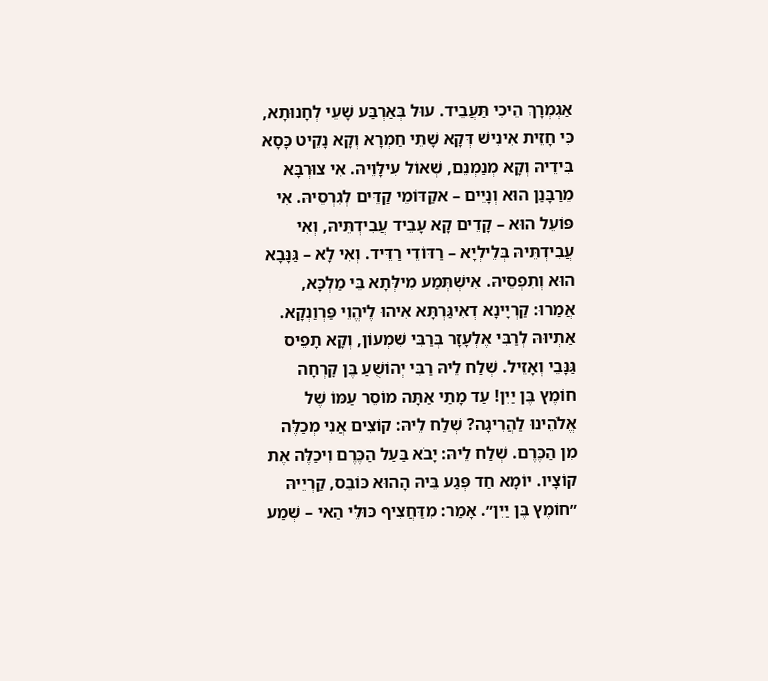אַגְמְרָךְ הֵיכִי תַּעֲבֵיד. עוּל בְּאַרְבַּע שָׁעֵי לְחָנוּתָא, כִּי חָזֵית אִינִישׁ דְּקָא שָׁתֵי חַמְרָא וְקָא נָקֵיט כָּסָא בִּידֵיהּ וְקָא מְנַמְנֵם, שְׁאוֹל עִילָּוֵיהּ. אִי צוּרְבָּא מֵרַבָּנַן הוּא וְנָיֵים – אקַדּוֹמֵי קַדֵּים לְגִרְסֵיהּ. אִי פּוֹעֵל הוּא – קָדֵים קָא עָבֵיד עֲבִידְתֵּיהּ, וְאִי עֲבִידְתֵּיהּ בְּלֵילְיָא – רַדּוֹדֵי רַדֵּיד. וְאִי לָא – גַּנָּבָא הוּא וְתִפְסֵיהּ. אִישְׁתְּמַע מִילְּתָא בֵּי מַלְכָּא, אֲמַרוּ: קַרְיָינָא דְאִיגַּרְתָּא אִיהוּ לֶיהֱוֵי פַּרְוַנְקָא. אַתְיוּהּ לְרַבִּי אֶלְעָזָר בְּרַבִּי שִׁמְעוֹן, וְקָא תָפֵיס גַּנָּבֵי וְאָזֵיל. שְׁלַח לֵיהּ רַבִּי יְהוֹשֻׁעַ בֶּן קׇרְחָה חוֹמֶץ בֶּן יַיִן! עַד מָתַי אַתָּה מוֹסֵר עַמּוֹ שֶׁל אֱלֹהֵינוּ לַהֲרִיגָה? שְׁלַח לֵיהּ: קוֹצִים אֲנִי מְכַלֶּה מִן הַכֶּרֶם. שְׁלַח לֵיהּ: יָבֹא בַּעַל הַכֶּרֶם וִיכַלֶּה אֶת קוֹצָיו. יוֹמָא חַד פְּגַע בֵּיהּ הָהוּא כּוֹבֵס, קַרְיֵיהּ ״חוֹמֶץ בֶּן יַיִן״. אָמַר: מִדַּחֲצִיף כּוּלֵּי הַאי – שְׁמַע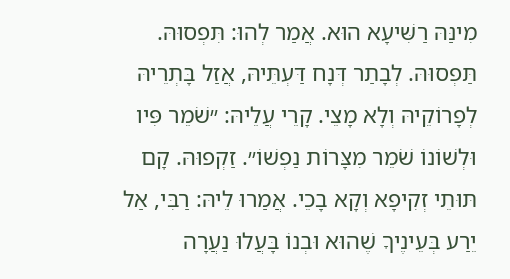מִינַּהּ רַשִּׁיעָא הוּא. אֲמַר לְהוּ: תִּפְסוּהּ. תַּפְסוּהּ. לְבָתַר דְּנָח דַּעְתֵּיהּ, אֲזַל בָּתְרֵיהּ לְפָרוֹקֵיהּ וְלָא מָצֵי. קָרֵי עֲלֵיהּ: ״שֹׁמֵר פִּיו וּלְשׁוֹנוֹ שֹׁמֵר מִצָּרוֹת נַפְשׁוֹ״. זַקְפוּהּ. קָם תּוּתֵי זְקִיפָא וְקָא בָכֵי. אֲמַרוּ לֵיהּ: רַבִּי, אַל יֵרַע בְּעֵינֶיךָ שֶׁהוּא וּבְנוֹ בָּעֲלוּ נַעֲרָה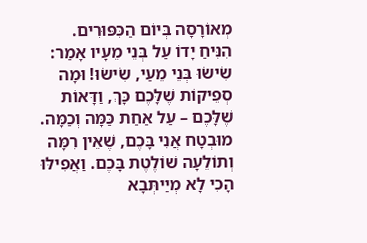מְאוֹרָסָה בְּיוֹם הַכִּפּוּרִים. הִנִּיחַ יָדוֹ עַל בְּנֵי מֵעָיו אָמַר: שִׂישׂוּ בְּנֵי מֵעַי, שִׂישׂוּ! וּמָה סְפֵיקוֹת שֶׁלָּכֶם כָּךְ, וַדָּאוֹת שֶׁלָּכֶם – עַל אַחַת כַּמָּה וְכַמָּה. מוּבְטָח אֲנִי בָּכֶם, שֶׁאֵין רִמָּה וְתוֹלֵעָה שׁוֹלֶטֶת בָּכֶם. וַאֲפִילּוּ הָכִי לָא מְיַיתְּבָא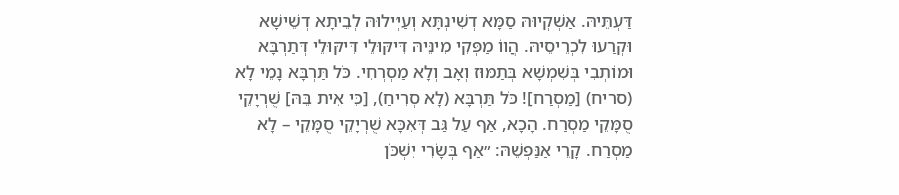דַּעְתֵּיהּ. אַשְׁקְיוּהּ סַמָּא דְשִׁינְתָּא וְעַיְּילוּהּ לְבֵיתָא דְשֵׁישָׁא וּקְרַעוּ לִכְרֵיסֵיהּ. הֲווֹ מַפְּקִי מִינֵּיהּ דִּיקּוּלֵי דִּיקּוּלֵי דְּתַרְבָּא וּמוֹתְבִי בְּשִׁמְשָׁא בְּתַמּוּז וְאָב וְלָא מַסְרְחִי. כֹּל תַּרְבָּא נָמֵי לָא (סריח) [מַסְרַח]! כֹּל תַּרְבָּא (לָא סְרִיחַ), [כִּי אִית בֵּהּ] שֻׁרְיָקֵי סֻמָּקֵי מַסְרַח. הָכָא, אַף עַל גַּב דְּאִכָּא שֻׁרְיָקֵי סֻמָּקֵי – לָא מַסְרַח. קָרֵי אַנַּפְשֵׁהּ: ״אַף בְּשָׂרִי יִשְׁכֹּן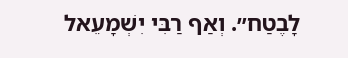לָבֶטַח״. וְאַף רַבִּי יִשְׁמָעֵאל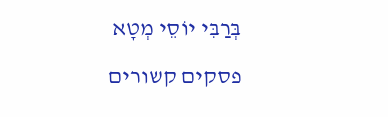בְּרַבִּי יוֹסֵי מְטָא

פסקים קשורים